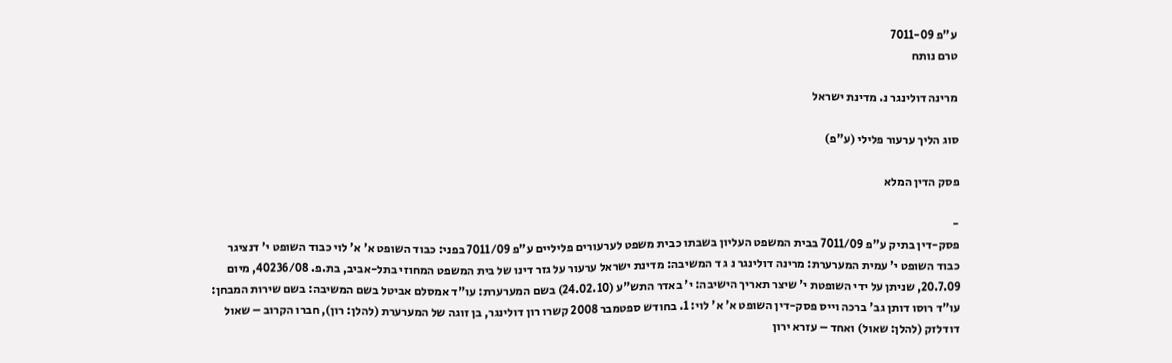ע"פ 7011-09
טרם נותח

מרינה דולינגר נ. מדינת ישראל

סוג הליך ערעור פלילי (ע"פ)

פסק הדין המלא

-
פסק-דין בתיק ע"פ 7011/09 בבית המשפט העליון בשבתו כבית משפט לערעורים פליליים ע"פ 7011/09 בפני: כבוד השופט א' א' לוי כבוד השופט י' דנציגר כבוד השופט י' עמית המערערת: מרינה דולינגר נ ג ד המשיבה: מדינת ישראל ערעור על גזר דינו של בית המשפט המחוזי בתל-אביב, בת.פ. 40236/08, מיום 20.7.09, שניתן על ידי השופטת י' שיצר תאריך הישיבה: י' באדר התש"ע (24.02.10) בשם המערערת: עו"ד אמסלם אביטל בשם המשיבה: בשם שירות המבחן: עו"ד רוסו דותן גב' ברכה וייס פסק-דין השופט א' א' לוי: 1. בחודש ספטמבר 2008 קשרו רון דולינגר, בן זוגה של המערערת (להלן: רון), חברו הקרוב – שאול דודלזק (להלן: שאול) ואחד – עזרא ירון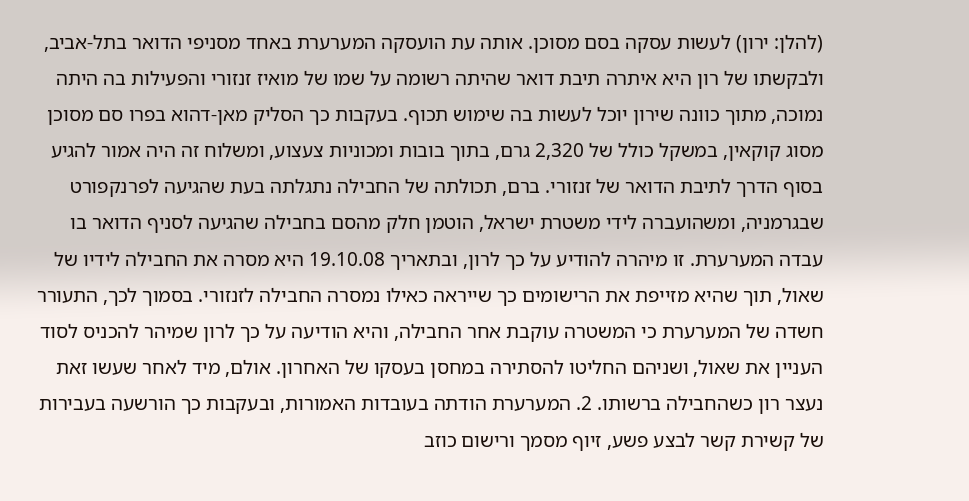(להלן: ירון) לעשות עסקה בסם מסוכן. אותה עת הועסקה המערערת באחד מסניפי הדואר בתל-אביב, ולבקשתו של רון היא איתרה תיבת דואר שהיתה רשומה על שמו של מואיז זנזורי והפעילות בה היתה נמוכה, מתוך כוונה שירון יוכל לעשות בה שימוש תכוף. בעקבות כך הסליק מאן-דהוא בפרו סם מסוכן מסוג קוקאין, במשקל כולל של 2,320 גרם, בתוך בובות ומכוניות צעצוע, ומשלוח זה היה אמור להגיע בסוף הדרך לתיבת הדואר של זנזורי. ברם, תכולתה של החבילה נתגלתה בעת שהגיעה לפרנקפורט שבגרמניה, ומשהועברה לידי משטרת ישראל, הוטמן חלק מהסם בחבילה שהגיעה לסניף הדואר בו עבדה המערערת. זו מיהרה להודיע על כך לרון, ובתאריך 19.10.08 היא מסרה את החבילה לידיו של שאול, תוך שהיא מזייפת את הרישומים כך שייראה כאילו נמסרה החבילה לזנזורי. בסמוך לכך, התעורר חשדה של המערערת כי המשטרה עוקבת אחר החבילה, והיא הודיעה על כך לרון שמיהר להכניס לסוד העניין את שאול, ושניהם החליטו להסתירה במחסן בעסקו של האחרון. אולם, מיד לאחר שעשו זאת נעצר רון כשהחבילה ברשותו. 2. המערערת הודתה בעובדות האמורות, ובעקבות כך הורשעה בעבירות של קשירת קשר לבצע פשע, זיוף מסמך ורישום כוזב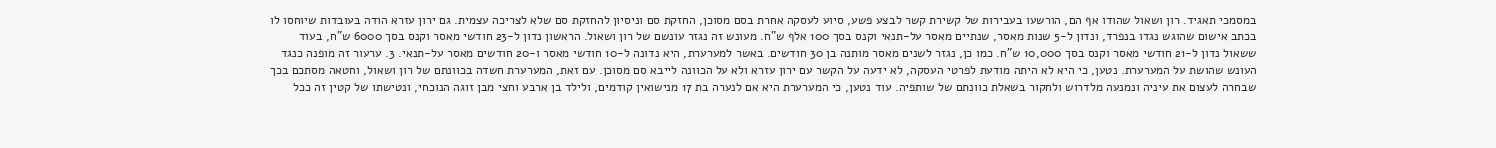במסמכי תאגיד. רון ושאול שהודו אף הם, הורשעו בעבירות של קשירת קשר לבצע פשע, סיוע לעסקה אחרת בסם מסוכן, החזקת סם וניסיון להחזקת סם שלא לצריכה עצמית. גם ירון עזרא הודה בעובדות שיוחסו לו בכתב אישום שהוגש נגדו בנפרד, ונדון ל-5 שנות מאסר, שנתיים מאסר על-תנאי וקנס בסך 100 אלף ש"ח. מעונש זה נגזר עונשם של רון ושאול. הראשון נדון ל-23 חודשי מאסר וקנס בסך 6000 ש"ח, בעוד ששאול נדון ל-21 חודשי מאסר וקנס בסך 10,000 ש"ח. כמו כן, נגזר לשנים מאסר מותנה בן 30 חודשים. באשר למערערת, היא נדונה ל-10 חודשי מאסר ו-20 חודשים מאסר על-תנאי. 3. ערעור זה מופנה כנגד העונש שהושת על המערערת. נטען, כי היא לא היתה מודעת לפרטי העסקה, לא ידעה על הקשר עם ירון עזרא ולא על הכוונה לייבא סם מסוכן. עם זאת, המערערת חשדה בכוונתם של רון ושאול, וחטאה מסתכם בכך שבחרה לעצום את עיניה ונמנעה מלדרוש ולחקור בשאלת כוונתם של שותפיה. עוד נטען, כי המערערת היא אם לנערה בת 17 מנישואין קודמים, ולילד בן ארבע וחצי מבן זוגה הנוכחי, ונטישתו של קטין זה ככל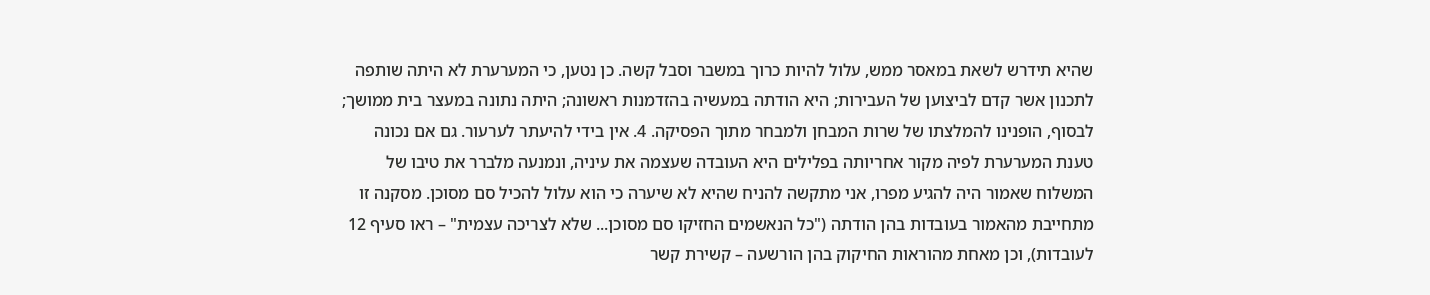שהיא תידרש לשאת במאסר ממש, עלול להיות כרוך במשבר וסבל קשה. כן נטען, כי המערערת לא היתה שותפה לתכנון אשר קדם לביצוען של העבירות; היא הודתה במעשיה בהזדמנות ראשונה; היתה נתונה במעצר בית ממושך; לבסוף, הופנינו להמלצתו של שרות המבחן ולמבחר מתוך הפסיקה. 4. אין בידי להיעתר לערעור. גם אם נכונה טענת המערערת לפיה מקור אחריותה בפלילים היא העובדה שעצמה את עיניה, ונמנעה מלברר את טיבו של המשלוח שאמור היה להגיע מפרו, אני מתקשה להניח שהיא לא שיערה כי הוא עלול להכיל סם מסוכן. מסקנה זו מתחייבת מהאמור בעובדות בהן הודתה ("כל הנאשמים החזיקו סם מסוכן... שלא לצריכה עצמית" – ראו סעיף 12 לעובדות), וכן מאחת מהוראות החיקוק בהן הורשעה – קשירת קשר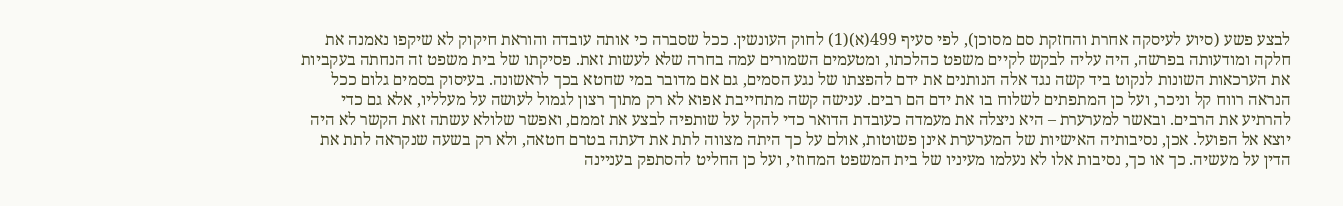לבצע פשע (סיוע לעיסקה אחרת והחזקת סם מסוכן), לפי סעיף 499(א)(1) לחוק העונשין. ככל שסברה כי אותה עובדה והוראת חיקוק לא שיקפו נאמנה את חלקה ומודעותה בפרשה, היה עליה לבקש לקיים משפט כהלכתו, ומטעמים השמורים עמה בחרה שלא לעשות זאת. פסיקתו של בית משפט זה הנחתה בעקביות את הערכאות השונות לנקוט ביד קשה נגד אלה הנותנים את ידם להפצתו של נגע הסמים, גם אם מדובר במי שחטא בכך לראשונה. בעיסוק בסמים גלום ככל הנראה רווח קל וניכר, ועל כן המתפתים לשלוח בו את ידם הם רבים. ענישה קשה מתחייבת אפוא לא רק מתוך רצון לגמול לעושה על מעלליו, אלא גם כדי להרתיע את הרבים. ובאשר למערערת – היא ניצלה את מעמדה כעובדת הדואר כדי להקל על שותפיה לבצע את זממם, ואפשר שלולא עשתה זאת הקשר לא היה יוצא אל הפועל. אכן, נסיבותיה האישיות של המערערת אינן פשוטות, אולם על כך היתה מצווה לתת את דעתה בטרם חטאה, ולא רק בשעה שנקראה לתת את הדין על מעשיה. כך או כך, נסיבות אלו לא נעלמו מעיניו של בית המשפט המחוזי, ועל כן החליט להסתפק בעניינה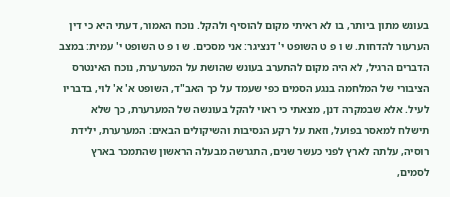בעונש מתון ביותר, בו לא ראיתי מקום להוסיף ולהקל. נוכח האמור, דעתי היא כי דין הערעור להדחות. ש ו פ ט השופט י' דנציגר: אני מסכים. ש ו פ ט השופט י' עמית: במצב הדברים הרגיל, לא היה מקום להתערב בעונש שהושת על המערערת, נוכח האינטרס הציבורי של המלחמה בנגע הסמים כפי שעמד על כך האב"ד, השופט א' א' לוי, בדבריו לעיל. אלא שבמקרה דנן, מצאתי כי ראוי להקל בעונשה של המערערת, כך שלא תישלח למאסר בפועל, וזאת על רקע הנסיבות והשיקולים הבאים: המערערת, ילידת רוסיה, עלתה לארץ לפני כעשר שנים, התגרשה מבעלה הראשון שהתמכר בארץ לסמים,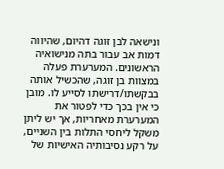ונישאה לבן זוגה דהיום, שהיווה דמות אב עבור בתה מנישואיה הראשונים. המערערת פעלה במצוות בן זוגה, שהכשיל אותה בבקשתו/דרישתו לסייע לו. מובן כי אין בכך כדי לפטור את המערערת מאחריות, אך יש ליתן משקל ליחסי התלות בין השניים, על רקע נסיבותיה האישיות של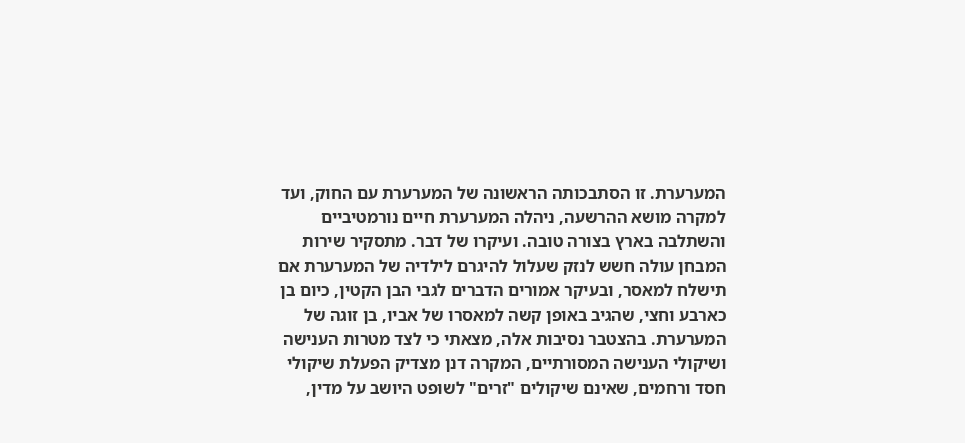המערערת. זו הסתבכותה הראשונה של המערערת עם החוק, ועד למקרה מושא ההרשעה, ניהלה המערערת חיים נורמטיביים והשתלבה בארץ בצורה טובה. ועיקרו של דבר. מתסקיר שירות המבחן עולה חשש לנזק שעלול להיגרם לילדיה של המערערת אם תישלח למאסר, ובעיקר אמורים הדברים לגבי הבן הקטין, כיום בן כארבע וחצי, שהגיב באופן קשה למאסרו של אביו, בן זוגה של המערערת. בהצטבר נסיבות אלה, מצאתי כי לצד מטרות הענישה ושיקולי הענישה המסורתיים, המקרה דנן מצדיק הפעלת שיקולי חסד ורחמים, שאינם שיקולים "זרים" לשופט היושב על מדין,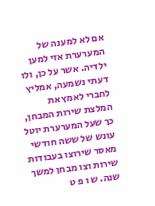אם לא למענה של המערערת אזי למען ילדיה. אשר על כן, ולו דעתי נשמעה, אמליץ לחברי לאמץ את המלצת שירות המבחן, כך שעל המערערת יוטל עונש של ששה חודשי מאסר שירוצו בעבודות שירות וצו מבחן למשך שנה. ש ו פ ט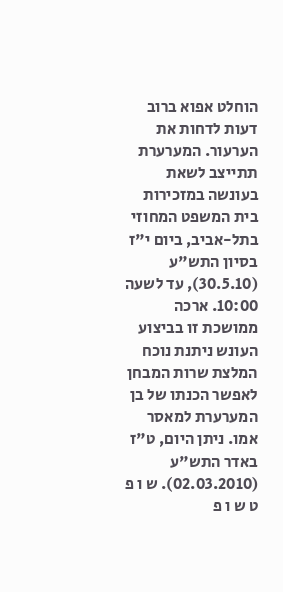הוחלט אפוא ברוב דעות לדחות את הערעור. המערערת תתייצב לשאת בעונשה במזכירות בית המשפט המחוזי בתל-אביב, ביום י"ז בסיון התש"ע (30.5.10), עד לשעה 10:00. ארכה ממושכת זו בביצוע העונש ניתנת נוכח המלצת שרות המבחן לאפשר הכנתו של בן המערערת למאסר אמו. ניתן היום, ט"ז באדר התש"ע (02.03.2010). ש ו פ ט ש ו פ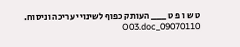ט ש ו פ ט ___ העותק כפוף לשינויי עריכה וניסוח. 09070110_O03.doc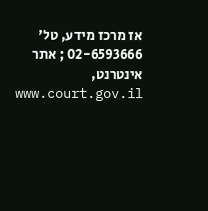אז מרכז מידע, טל' 02-6593666 ; אתר אינטרנט, www.court.gov.il